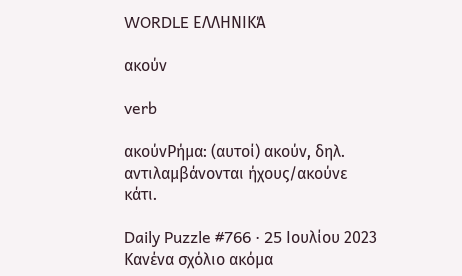WORDLE ΕΛΛΗΝΙΚΆ

ακούν

verb

ακούνΡήμα: (αυτοί) ακούν, δηλ. αντιλαμβάνονται ήχους/ακούνε κάτι.

Daily Puzzle #766 · 25 Ιουλίου 2023
Κανένα σχόλιο ακόμα